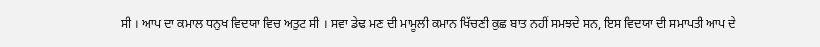ਸੀ । ਆਪ ਦਾ ਕਮਾਲ ਧਨੁਖ ਵਿਦਯਾ ਵਿਚ ਅਤੁਟ ਸੀ । ਸਵਾ ਡੇਢ ਮਣ ਦੀ ਮਾਮੂਲੀ ਕਮਾਨ ਖਿੱਚਣੀ ਕੁਛ ਬਾਤ ਨਹੀਂ ਸਮਝਦੇ ਸਨ, ਇਸ ਵਿਦਯਾ ਦੀ ਸਮਾਪਤੀ ਆਪ ਦੇ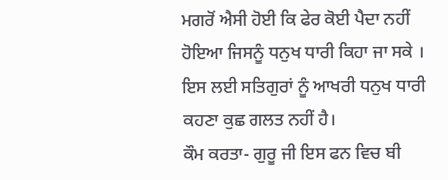ਮਗਰੋਂ ਐਸੀ ਹੋਈ ਕਿ ਫੇਰ ਕੋਈ ਪੈਦਾ ਨਹੀਂ ਹੋਇਆ ਜਿਸਨੂੰ ਧਨੁਖ ਧਾਰੀ ਕਿਹਾ ਜਾ ਸਕੇ । ਇਸ ਲਈ ਸਤਿਗੁਰਾਂ ਨੂੰ ਆਖਰੀ ਧਨੁਖ ਧਾਰੀ ਕਹਣਾ ਕੁਛ ਗਲਤ ਨਹੀਂ ਹੈ।
ਕੌਮ ਕਰਤਾ- ਗੁਰੂ ਜੀ ਇਸ ਫਨ ਵਿਚ ਬੀ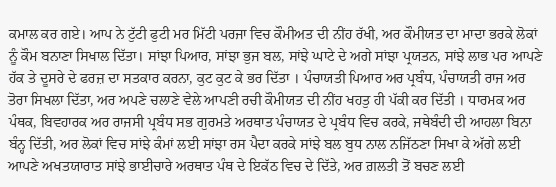ਕਮਾਲ ਕਰ ਗਏ। ਆਪ ਨੇ ਟੁੱਟੀ ਫੁਟੀ ਮਰ ਮਿੱਟੀ ਪਰਜਾ ਵਿਚ ਕੌਮੀਅਤ ਦੀ ਨੀਂਹ ਰੱਖੀ, ਅਰ ਕੌਮੀਯਤ ਦਾ ਮਾਦਾ ਭਰਕੇ ਲੋਕਾਂ ਨੂੰ ਕੌਮ ਬਨਾਣਾ ਸਿਖਾਲ ਦਿੱਤਾ। ਸਾਂਝਾ ਪਿਆਰ, ਸਾਂਝਾ ਭੁਜ ਬਲ, ਸਾਂਝੇ ਘਾਟੇ ਦੇ ਅਗੇ ਸਾਂਝਾ ਪ੍ਰਯਤਨ, ਸਾਂਝੇ ਲਾਭ ਪਰ ਆਪਣੇ ਹੱਕ ਤੇ ਦੂਸਰੇ ਦੇ ਫਰਜ਼ ਦਾ ਸਤਕਾਰ ਕਰਨਾ, ਕੁਟ ਕੁਟ ਕੇ ਭਰ ਦਿੱਤਾ । ਪੰਚਾਯਤੀ ਪਿਆਰ ਅਰ ਪ੍ਰਬੰਧ, ਪੰਚਾਯਤੀ ਰਾਜ ਅਰ ਤੋਰਾ ਸਿਖਲਾ ਦਿੱਤਾ, ਅਰ ਅਪਣੇ ਚਲਾਣੇ ਵੇਲੇ ਆਪਣੀ ਰਚੀ ਕੌਮੀਯਤ ਦੀ ਨੀਂਹ ਖਹਤੁ ਹੀ ਪੱਕੀ ਕਰ ਦਿੱਤੀ । ਧਾਰਮਕ ਅਰ ਪੰਥਕ, ਬਿਵਹਾਰਕ ਅਰ ਰਾਜਸੀ ਪ੍ਰਬੰਧ ਸਭ ਗੁਰਮਤੇ ਅਰਥਾਤ ਪੰਚਾਯਤ ਦੇ ਪ੍ਰਬੰਧ ਵਿਚ ਕਰਕੇ, ਜਥੇਬੰਦੀ ਦੀ ਆਹਲਾ ਬਿਨਾ ਬੰਨ੍ਹ ਦਿੱਤੀ, ਅਰ ਲੋਕਾਂ ਵਿਚ ਸਾਂਝੇ ਕੰਮਾਂ ਲਈ ਸਾਂਝਾ ਰਸ ਪੈਦਾ ਕਰਕੇ ਸਾਂਝੇ ਬਲ ਬੁਧ ਨਾਲ ਨਜਿੱਠਣਾ ਸਿਖਾ ਕੇ ਅੱਗੇ ਲਈ ਆਪਣੇ ਅਖਤਯਾਰਾਤ ਸਾਂਝੇ ਭਾਈਚਾਰੇ ਅਰਥਾਤ ਪੰਥ ਦੇ ਇਕੱਠ ਵਿਚ ਦੇ ਦਿੱਤੇ, ਅਰ ਗ਼ਲਤੀ ਤੋਂ ਬਚਣ ਲਈ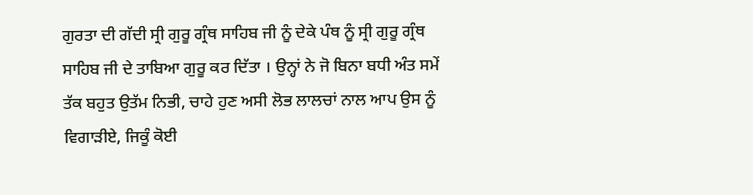ਗੁਰਤਾ ਦੀ ਗੱਦੀ ਸ੍ਰੀ ਗੁਰੂ ਗ੍ਰੰਥ ਸਾਹਿਬ ਜੀ ਨੂੰ ਦੇਕੇ ਪੰਥ ਨੂੰ ਸ੍ਰੀ ਗੁਰੂ ਗ੍ਰੰਥ ਸਾਹਿਬ ਜੀ ਦੇ ਤਾਬਿਆ ਗੁਰੂ ਕਰ ਦਿੱਤਾ । ਉਨ੍ਹਾਂ ਨੇ ਜੋ ਬਿਨਾ ਬਧੀ ਅੰਤ ਸਮੇਂ ਤੱਕ ਬਹੁਤ ਉਤੱਮ ਨਿਭੀ, ਚਾਹੇ ਹੁਣ ਅਸੀ ਲੋਭ ਲਾਲਚਾਂ ਨਾਲ ਆਪ ਉਸ ਨੂੰ ਵਿਗਾੜੀਏ, ਜਿਕੂੰ ਕੋਈ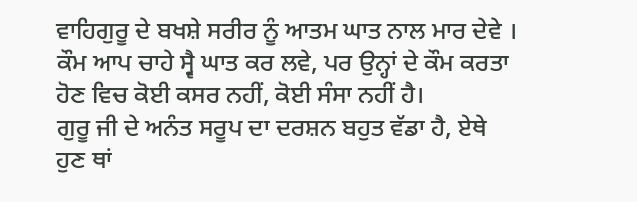ਵਾਹਿਗੁਰੂ ਦੇ ਬਖਸ਼ੇ ਸਰੀਰ ਨੂੰ ਆਤਮ ਘਾਤ ਨਾਲ ਮਾਰ ਦੇਵੇ । ਕੌਮ ਆਪ ਚਾਹੇ ਸ੍ਵੈ ਘਾਤ ਕਰ ਲਵੇ, ਪਰ ਉਨ੍ਹਾਂ ਦੇ ਕੌਮ ਕਰਤਾ ਹੋਣ ਵਿਚ ਕੋਈ ਕਸਰ ਨਹੀਂ, ਕੋਈ ਸੰਸਾ ਨਹੀਂ ਹੈ।
ਗੁਰੂ ਜੀ ਦੇ ਅਨੰਤ ਸਰੂਪ ਦਾ ਦਰਸ਼ਨ ਬਹੁਤ ਵੱਡਾ ਹੈ, ਏਥੇ ਹੁਣ ਥਾਂ